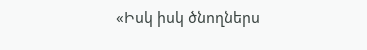«Իսկ իսկ ծնողներս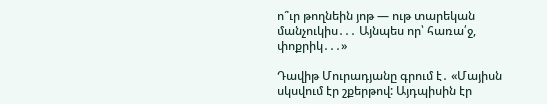ո՞ւր թողնեին յոթ — ութ տարեկան մանչուկիս․․․ Այնպես որ՝ հառա՛ջ, փոքրիկ․․․»

Դավիթ Մուրադյանը գրում է․ «Մայիսն սկսվում էր շքերթով: Այդպիսին էր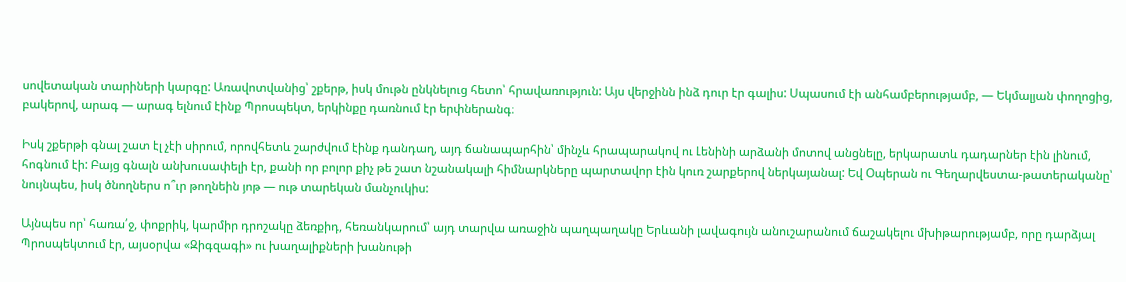սովետական տարիների կարգը: Առավոտվանից՝ շքերթ, իսկ մութն ընկնելուց հետո՝ հրավառություն: Այս վերջինն ինձ դուր էր գալիս: Սպասում էի անհամբերությամբ, — Եկմալյան փողոցից, բակերով, արագ — արագ ելնում էինք Պրոսպեկտ, երկինքը դառնում էր երփներանգ։

Իսկ շքերթի գնալ շատ էլ չէի սիրում, որովհետև շարժվում էինք դանդաղ, այդ ճանապարհին՝ մինչև հրապարակով ու Լենինի արձանի մոտով անցնելը, երկարատև դադարներ էին լինում, հոգնում էի: Բայց գնալն անխուսափելի էր, քանի որ բոլոր քիչ թե շատ նշանակալի հիմնարկները պարտավոր էին կուռ շարքերով ներկայանալ: Եվ Օպերան ու Գեղարվեստա-թատերականը՝ նույնպես, իսկ ծնողներս ո՞ւր թողնեին յոթ — ութ տարեկան մանչուկիս:

Այնպես որ՝ հառա՛ջ, փոքրիկ, կարմիր դրոշակը ձեռքիդ, հեռանկարում՝ այդ տարվա առաջին պաղպաղակը Երևանի լավագույն անուշարանում ճաշակելու մխիթարությամբ, որը դարձյալ Պրոսպեկտում էր, այսօրվա «Զիգզագի» ու խաղալիքների խանութի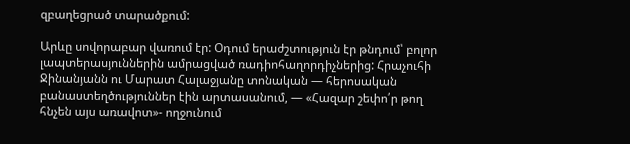զբաղեցրած տարածքում:

Արևը սովորաբար վառում էր: Օդում երաժշտություն էր թնդում՝ բոլոր լապտերասյուններին ամրացված ռադիոհաղորդիչներից: Հրաչուհի Ջինանյանն ու Մարատ Հալաջյանը տոնական — հերոսական բանաստեղծություններ էին արտասանում, — «Հազար շեփո՛ր թող հնչեն այս առավոտ»- ողջունում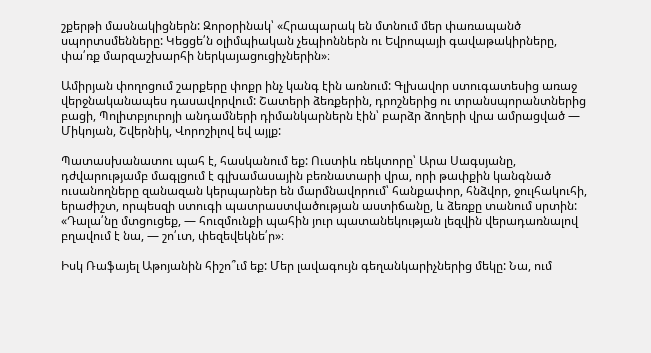շքերթի մասնակիցներն: Զորօրինակ՝ «Հրապարակ են մտնում մեր փառապանծ սպորտսմենները: Կեցցե՛ն օլիմպիական չեպիոններն ու Եվրոպայի գավաթակիրները, փա՛ռք մարզաշխարհի ներկայացուցիչներին»։

Ամիրյան փողոցում շարքերը փոքր ինչ կանգ էին առնում: Գլխավոր ստուգատեսից առաջ վերջնականապես դասավորվում: Շատերի ձեռքերին, դրոշներից ու տրանսպորանտներից բացի, Պոլիտբյուրոյի անդամների դիմանկարներն էին՝ բարձր ձողերի վրա ամրացված — Միկոյան, Շվերնիկ, Վորոշիլով եվ այլք:

Պատասխանատու պահ է, հասկանում եք: Ուստիև ռեկտորը՝ Արա Սագսյանը, դժվարությամբ մագլցում է գլխամասային բեռնատարի վրա, որի թափքին կանգնած ուսանողները զանազան կերպարներ են մարմնավորում՝ հանքափոր, հնձվոր, ջուլհակուհի, երաժիշտ, որպեսզի ստուգի պատրաստվածության աստիճանը, և ձեռքը տանում սրտին: «Դալա՛նը մտցուցեք, — հուզմունքի պահին յուր պատանեկության լեզվին վերադառնալով բղավում է նա, — շո՛ւտ, փեզեվեկնե՛ր»։

Իսկ Ռաֆայել Աթոյանին հիշո՞ւմ եք: Մեր լավագույն գեղանկարիչներից մեկը: Նա, ում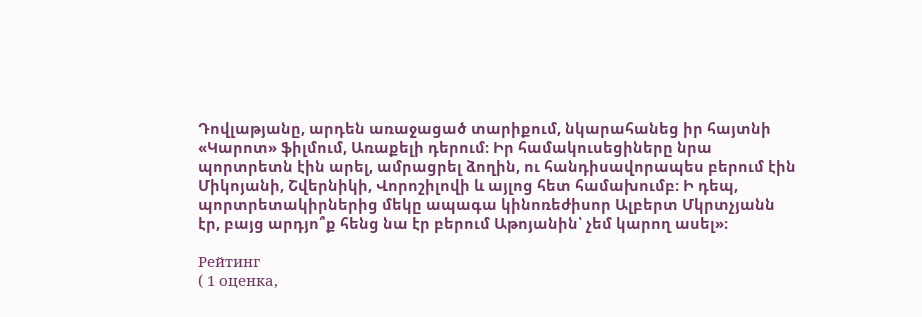Դովլաթյանը, արդեն առաջացած տարիքում, նկարահանեց իր հայտնի «Կարոտ» ֆիլմում, Առաքելի դերում: Իր համակուսեցիները նրա պորտրետն էին արել, ամրացրել ձողին, ու հանդիսավորապես բերում էին Միկոյանի, Շվերնիկի, Վորոշիլովի և այլոց հետ համախումբ: Ի դեպ, պորտրետակիրներից մեկը ապագա կինոռեժիսոր Ալբերտ Մկրտչյանն էր, բայց արդյո՞ք հենց նա էր բերում Աթոյանին՝ չեմ կարող ասել»։

Рейтинг
( 1 оценка,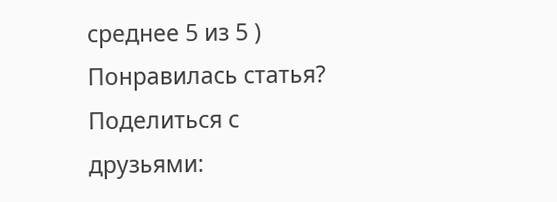среднее 5 из 5 )
Понравилась статья? Поделиться с друзьями: